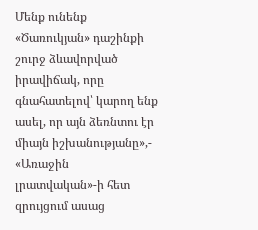Մենք ունենք «Ծառուկյան» դաշինքի շուրջ ձևավորված իրավիճակ, որը գնահատելով՝ կարող ենք ասել, որ այն ձեռնտու էր միայն իշխանությանը»,- «Առաջին լրատվական»-ի հետ զրույցում ասաց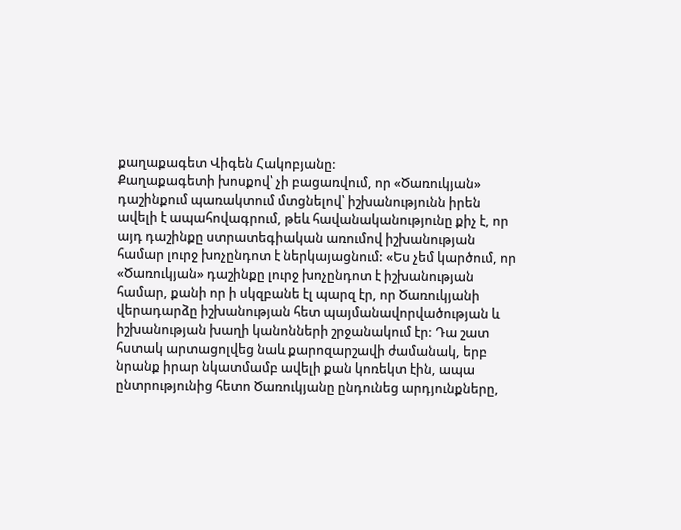քաղաքագետ Վիգեն Հակոբյանը:
Քաղաքագետի խոսքով՝ չի բացառվում, որ «Ծառուկյան» դաշինքում պառակտում մտցնելով՝ իշխանությունն իրեն ավելի է ապահովագրում, թեև հավանականությունը քիչ է, որ այդ դաշինքը ստրատեգիական առումով իշխանության համար լուրջ խոչընդոտ է ներկայացնում: «Ես չեմ կարծում, որ «Ծառուկյան» դաշինքը լուրջ խոչընդոտ է իշխանության համար, քանի որ ի սկզբանե էլ պարզ էր, որ Ծառուկյանի վերադարձը իշխանության հետ պայմանավորվածության և իշխանության խաղի կանոնների շրջանակում էր: Դա շատ հստակ արտացոլվեց նաև քարոզարշավի ժամանակ, երբ նրանք իրար նկատմամբ ավելի քան կոռեկտ էին, ապա ընտրությունից հետո Ծառուկյանը ընդունեց արդյունքները,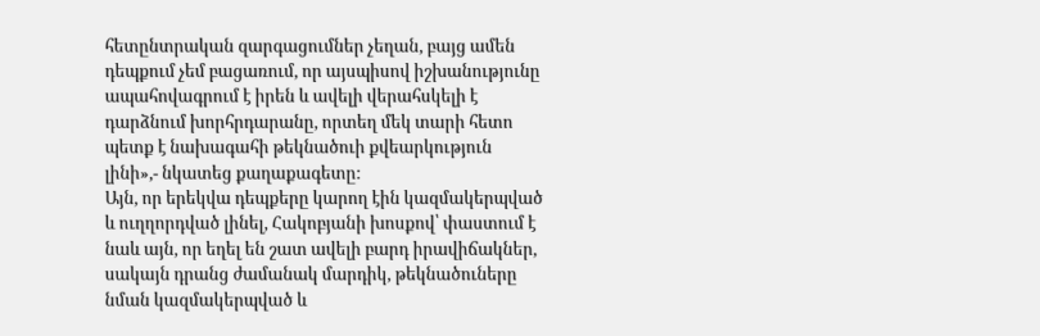հետընտրական զարգացումներ չեղան, բայց ամեն դեպքում չեմ բացառում, որ այսպիսով իշխանությունը ապահովագրում է իրեն և ավելի վերահսկելի է դարձնում խորհրդարանը, որտեղ մեկ տարի հետո պետք է նախագահի թեկնածուի քվեարկություն լինի»,- նկատեց քաղաքագետը:
Այն, որ երեկվա դեպքերը կարող էին կազմակերպված և ուղղորդված լինել, Հակոբյանի խոսքով՝ փաստում է նաև այն, որ եղել են շատ ավելի բարդ իրավիճակներ, սակայն դրանց ժամանակ մարդիկ, թեկնածուները նման կազմակերպված և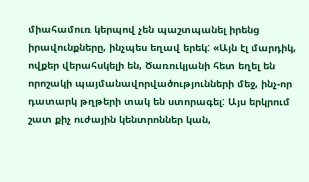միահամուռ կերպով չեն պաշտպանել իրենց իրավունքները, ինչպես եղավ երեկ: «Այն էլ մարդիկ, ովքեր վերահսկելի են, Ծառուկյանի հետ եղել են որոշակի պայմանավորվածությունների մեջ, ինչ-որ դատարկ թղթերի տակ են ստորագել: Այս երկրում շատ քիչ ուժային կենտրոններ կան,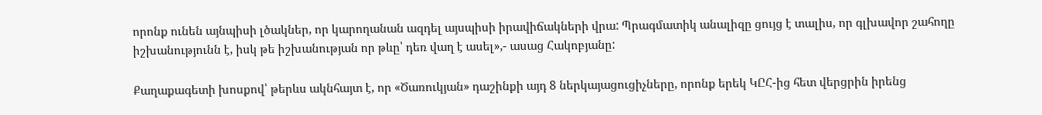որոնք ունեն այնպիսի լծակներ, որ կարողանան ազդել այսպիսի իրավիճակների վրա: Պրագմատիկ անալիզը ցույց է տալիս, որ գլխավոր շահողը իշխանությունն է, իսկ թե իշխանության որ թևը՝ դեռ վաղ է ասել»,- ասաց Հակոբյանը:

Քաղաքագետի խոսքով՝ թերևս ակնհայտ է, որ «Ծառուկյան» դաշինքի այդ 8 ներկայացուցիչները, որոնք երեկ ԿԸՀ-ից հետ վերցրին իրենց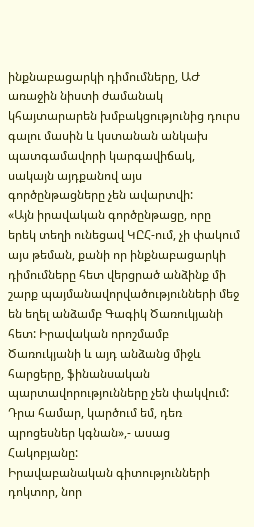ինքնաբացարկի դիմումները, ԱԺ առաջին նիստի ժամանակ կհայտարարեն խմբակցությունից դուրս գալու մասին և կստանան անկախ պատգամավորի կարգավիճակ, սակայն այդքանով այս գործընթացները չեն ավարտվի:
«Այն իրավական գործընթացը, որը երեկ տեղի ունեցավ ԿԸՀ-ում, չի փակում այս թեման, քանի որ ինքնաբացարկի դիմումները հետ վերցրած անձինք մի շարք պայմանավորվածությունների մեջ են եղել անձամբ Գագիկ Ծառուկյանի հետ: Իրավական որոշմամբ Ծառուկյանի և այդ անձանց միջև հարցերը, ֆինանսական պարտավորությունները չեն փակվում: Դրա համար, կարծում եմ, դեռ պրոցեսներ կգնան»,- ասաց Հակոբյանը:
Իրավաբանական գիտությունների դոկտոր, նոր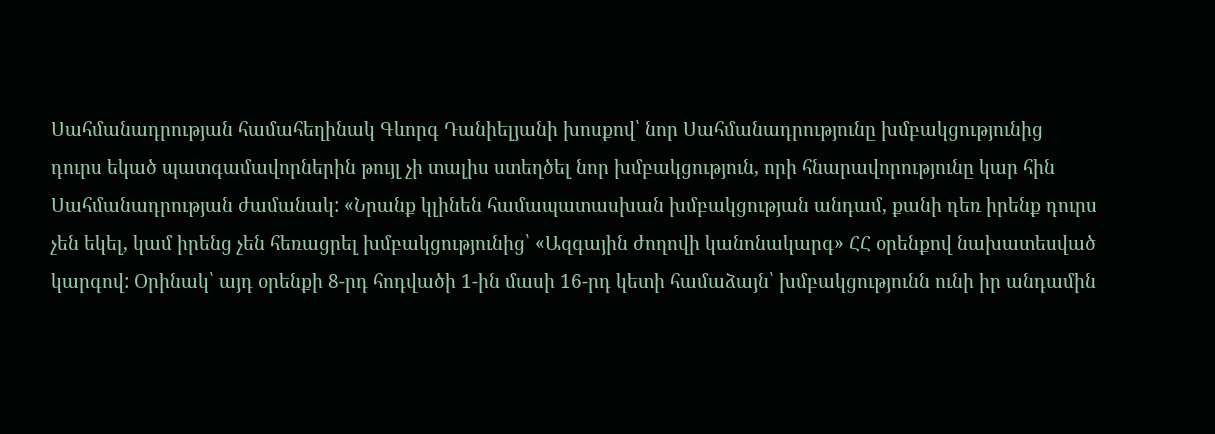Սահմանադրության համահեղինակ Գևորգ Դանիելյանի խոսքով՝ նոր Սահմանադրությունը խմբակցությունից դուրս եկած պատգամավորներին թույլ չի տալիս ստեղծել նոր խմբակցություն, որի հնարավորությունը կար հին Սահմանադրության ժամանակ: «Նրանք կլինեն համապատասխան խմբակցության անդամ, քանի դեռ իրենք դուրս չեն եկել, կամ իրենց չեն հեռացրել խմբակցությունից՝ «Ազգային ժողովի կանոնակարգ» ՀՀ օրենքով նախատեսված կարգով: Օրինակ՝ այդ օրենքի 8-րդ հոդվածի 1-ին մասի 16-րդ կետի համաձայն՝ խմբակցությունն ունի իր անդամին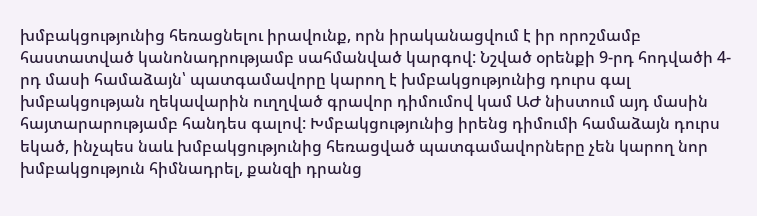խմբակցությունից հեռացնելու իրավունք, որն իրականացվում է իր որոշմամբ հաստատված կանոնադրությամբ սահմանված կարգով: Նշված օրենքի 9-րդ հոդվածի 4-րդ մասի համաձայն՝ պատգամավորը կարող է խմբակցությունից դուրս գալ խմբակցության ղեկավարին ուղղված գրավոր դիմումով կամ ԱԺ նիստում այդ մասին հայտարարությամբ հանդես գալով: Խմբակցությունից իրենց դիմումի համաձայն դուրս եկած, ինչպես նաև խմբակցությունից հեռացված պատգամավորները չեն կարող նոր խմբակցություն հիմնադրել, քանզի դրանց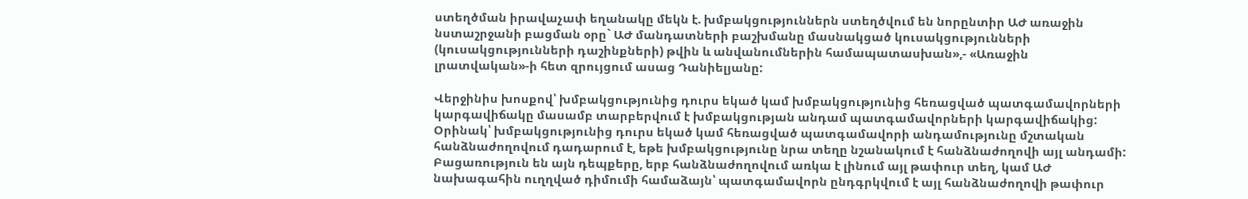ստեղծման իրավաչափ եղանակը մեկն է. խմբակցություններն ստեղծվում են նորընտիր ԱԺ առաջին նստաշրջանի բացման օրը` ԱԺ մանդատների բաշխմանը մասնակցած կուսակցությունների (կուսակցությունների դաշինքների) թվին և անվանումներին համապատասխան»,- «Առաջին լրատվական»-ի հետ զրույցում ասաց Դանիելյանը:

Վերջինիս խոսքով՝ խմբակցությունից դուրս եկած կամ խմբակցությունից հեռացված պատգամավորների կարգավիճակը մասամբ տարբերվում է խմբակցության անդամ պատգամավորների կարգավիճակից: Օրինակ՝ խմբակցությունից դուրս եկած կամ հեռացված պատգամավորի անդամությունը մշտական հանձնաժողովում դադարում է, եթե խմբակցությունը նրա տեղը նշանակում է հանձնաժողովի այլ անդամի: Բացառություն են այն դեպքերը, երբ հանձնաժողովում առկա է լինում այլ թափուր տեղ, կամ ԱԺ նախագահին ուղղված դիմումի համաձայն՝ պատգամավորն ընդգրկվում է այլ հանձնաժողովի թափուր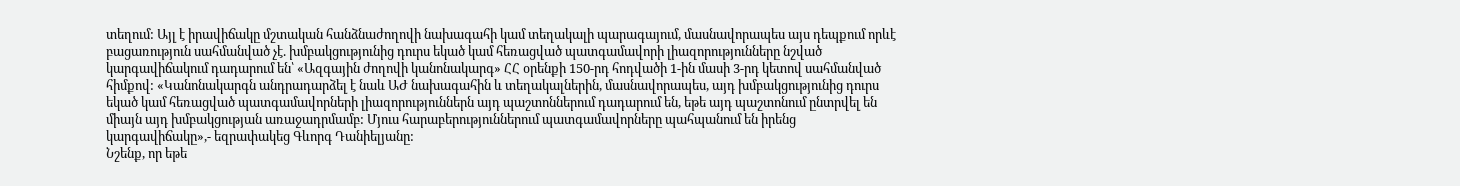տեղում: Այլ է իրավիճակը մշտական հանձնաժողովի նախագահի կամ տեղակալի պարագայում, մասնավորապես այս դեպքում որևէ բացառություն սահմանված չէ. խմբակցությունից դուրս եկած կամ հեռացված պատգամավորի լիազորությունները նշված կարգավիճակում դադարում են՝ «Ազգային ժողովի կանոնակարգ» ՀՀ օրենքի 150-րդ հոդվածի 1-ին մասի 3-րդ կետով սահմանված հիմքով: «Կանոնակարգն անդրադարձել է նաև ԱԺ նախագահին և տեղակալներին, մասնավորապես, այդ խմբակցությունից դուրս եկած կամ հեռացված պատգամավորների լիազորություններն այդ պաշտոններում դադարում են, եթե այդ պաշտոնում ընտրվել են միայն այդ խմբակցության առաջադրմամբ: Մյուս հարաբերություններում պատգամավորները պահպանում են իրենց կարգավիճակը»,- եզրափակեց Գևորգ Դանիելյանը:
Նշենք, որ եթե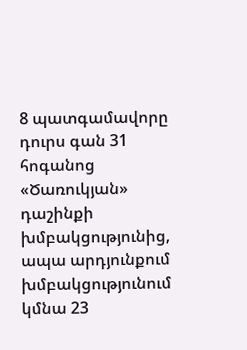8 պատգամավորը դուրս գան 31 հոգանոց «Ծառուկյան» դաշինքի խմբակցությունից, ապա արդյունքում խմբակցությունում կմնա 23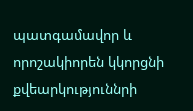պատգամավոր և որոշակիորեն կկորցնի քվեարկություննրի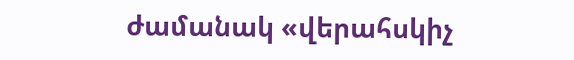ժամանակ «վերահսկիչ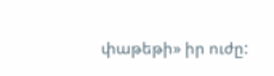փաթեթի» իր ուժը: